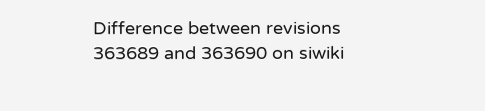Difference between revisions 363689 and 363690 on siwiki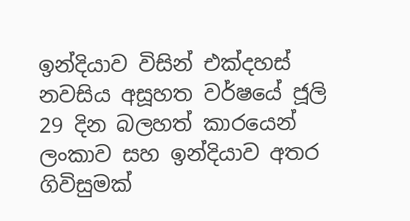ඉන්දියාව විසින් එක්දහස් නවසිය අසූහත වර්ෂයේ ජූලි 29 දින බලහත් කාරයෙන් ලංකාව සහ ඉන්දියාව අතර ගිවිසුමක්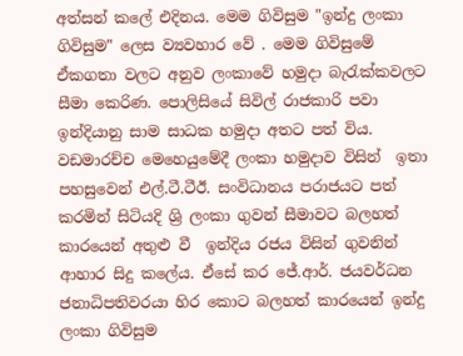අත්සන් කලේ එදිනය. මෙම ගිවිසුම "ඉන්දු ලංකා ගිවිසුම" ලෙස ව්‍යවහාර වේ . මෙම ගිවිසුමේ ඒකගතා වලට අනුව ලංකාවේ හමුදා බැරැක්කවලට සීමා කෙරිණ. පොලිසියේ සිවිල් රාජකාරි පවා ඉන්දියානු සාම සාධක හමුදා අතට පත් විය. වඩමාරච්ච මෙහෙයුමේදී ලංකා හමුදාව විසින්  ඉතා පහසුවෙන් එල්.ටී.ටීඊ. සංවිධානය පරාජයට පත් කරමින් සිටියදි ශ්‍රි ලංකා ගුවන් සීමාවට බලහත් කාරයෙන් අතුළු වී  ඉන්දිය රජය විසින් ගුවනින් ආහාර සිදු කලේය. ඒසේ කර ජේ.ආර්. ජයවර්ධන ජනාධිපතිවරයා හිර කොට බලහත් කාරයෙන් ඉන්දු ලංකා ගිවිසුම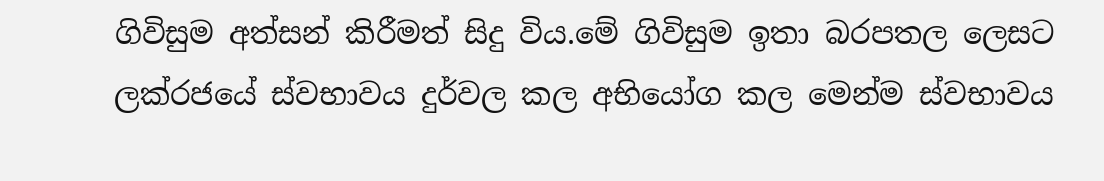ගිවිසුම අත්සන් කිරීමත් සිදු විය.මේ ගිවිසුම ඉතා බරපතල ලෙසට ලක්රජයේ ස්වභාවය දුර්වල කල අභියෝග කල මෙන්ම ස්වභාවය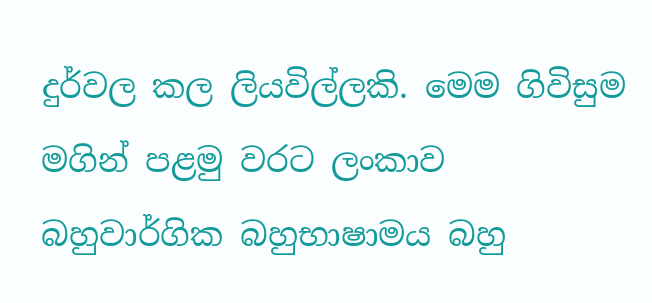දුර්වල කල ලියවිල්ලකි. මෙම ගිවිසුම මගින් පළමු වරට ලංකාව බහුවාර්ගික බහුභාෂාමය බහු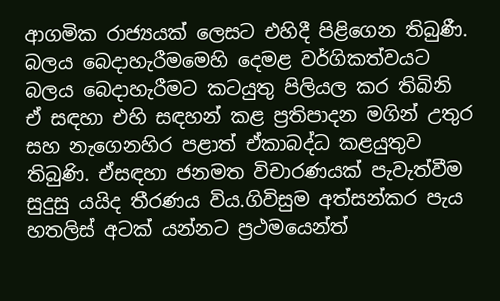ආගමික රාජ්‍යයක් ලෙසට එහිදී පිළිගෙන තිබුණී. බලය බෙදාහැරීමමෙහි දෙමළ වර්ගිකත්වයට බලය බෙදාහැරීමට කටයුතු පිලියල කර තිබිනි ඒ සඳහා එහි සඳහන් කළ ප්‍රතිපාදන මගින් උතුර සහ නැගෙනහිර පළාත් ඒකාබද්ධ කළයුතුව තිබුණි. ඒසඳහා ජනමත විචාරණයක් පැවැත්වීම සුදුසු යයිද තීරණය විය.ගිවිසුම අත්සන්කර පැය හතලිස් අටක් යන්නට ප්‍රථමයෙන්ත්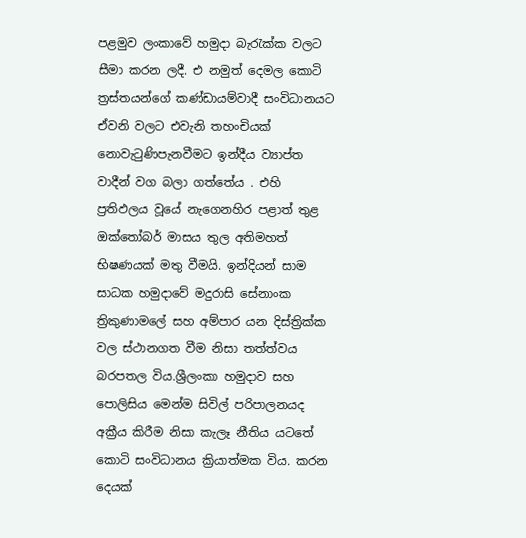පළමුව ලංකාවේ හමුදා බැරැක්ක වලට සීමා කරන ලදී. එ නමුත් දෙමල කොටි ත්‍රස්තයන්ගේ කණ්ඩායම්වාදී සංවිධානයට ඒවනි වලට එවැනි තහංචියක් නොවැටුණිපැනවීමට ඉන්දීය ව්‍යාප්ත වාදීන් වග බලා ගත්තේය . එහි ප්‍රතිඵලය වූයේ නැගෙනහිර පළාත් තුළ ඔක්තෝබර් මාසය තුල අතිමහත් භිෂණයක් මතු වීමයි. ඉන්දියන් සාම සාධක හමුදාවේ මදුරාසි සේනාංක ත්‍රිකුණාමලේ සහ අම්පාර යන දිස්ත්‍රික්ක වල ස්ථානගත වීම නිසා තත්ත්වය බරපතල විය.ශ්‍රීලංකා හමුදාව සහ පොලිසිය මෙන්ම සිවිල් පරිපාලනයද අක්‍රීය කිරීම නිසා කැලෑ නීතිය යටතේ කොටි සංවිධානය ක්‍රියාත්මක විය. කරන දෙයක්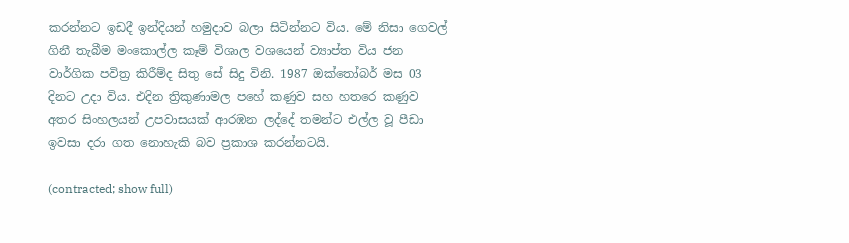කරන්නට ඉඩදී ඉන්දියන් හමුදාව බලා සිටින්නට විය. මේ නිසා ගෙවල් ගිනී තැබීම මංකොල්ල කෑම් විශාල වශයෙන් ව්‍යාප්ත විය ජන වාර්ගික පවිත්‍ර කිරීම්ද සිතු සේ සිදු විනි. 1987 ඔක්තෝබර් මස 03 දිනට උදා විය. එදින ත්‍රිකුණාමල පහේ කණුව සහ හතරෙ කණුව අතර සිංහලයන් උපවාසයක් ආරඹන ලද්දේ තමන්ට එල්ල වූ පීඩා ඉවසා දරා ගත නොහැකි බව ප්‍රකාශ කරන්නටයි.

(contracted; show full)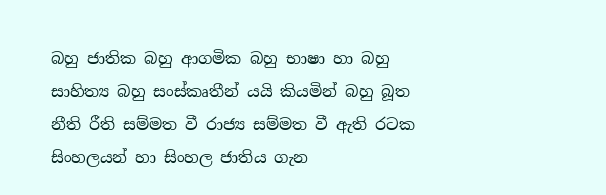බහු ජාතික බහු ආගමික බහු භාෂා හා බහු සාහිත්‍ය බහු සංස්කෘතීන් යයි කියමින් බහු බූත නීති රීති සම්මත වී රාජ්‍ය සම්මත වී ඇති රටක සිංහලයන් හා සිංහල ජාතිය ගැන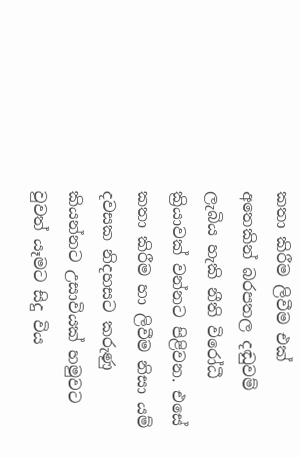කතා කිරීම ලිවීම එක් අතෙකින් බරපතල දඬුවම් ලැබිය හැකි නීති විරෝධී ක්‍රියාවක් වන්නට පිළිවන. එසේ කතා කිරීම හා ලිවීම නිසා යම් දවසක නිදහසට කරුණු කියන්නට උසාවියක් හමුවට වුවත් යෑමට සිදු විය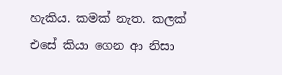හැකිය. කමක් නැත. කලක් එසේ කියා ගෙන ආ නිසා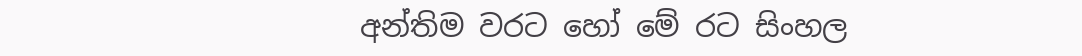අන්තිම වරට හෝ මේ රට සිංහල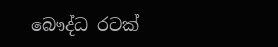බෞද්ධ රටක්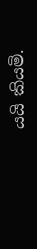යයි කියමි.